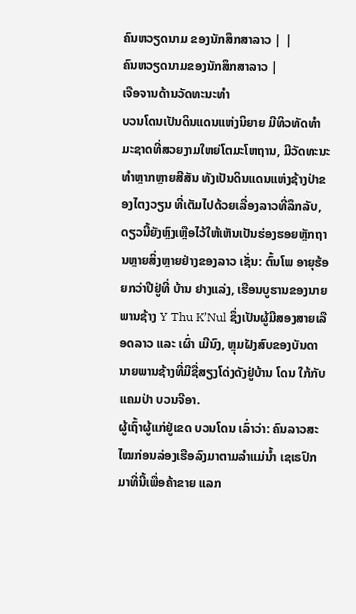ຄົນຫວຽດນາມ ຂອງນັກສຶກສາລາວ | |
ຄົນຫວຽດນາມຂອງນັກສຶກສາລາວ |
ເຈືອຈານດ້ານວັດທະນະທຳ
ບວນໂດນເປັນດິນແດນແຫ່ງນິຍາຍ ມີທິວທັດທຳມະຊາດທີ່ສວຍງາມໃຫຍ່ໂຕມະໂຫຖານ, ມີວັດທະນະທຳຫຼາກຫຼາຍສີສັນ ທັງເປັນດິນແດນແຫ່ງຊ້າງປ່າຂອງໄຕງວຽນ ທີ່ເຕັມໄປດ້ວຍເລື່ອງລາວທີ່ລຶກລັບ, ດຽວນີ້ຍັງຫຼົງເຫຼືອໄວ້ໃຫ້ເຫັນເປັນຮ່ອງຮອຍຫຼັກຖານຫຼາຍສິ່ງຫຼາຍຢ່າງຂອງລາວ ເຊັ່ນ: ຕົ້ນໂພ ອາຍຸຮ້ອຍກວ່າປີຢູ່ທີ່ ບ້ານ ຢາງແລ່ງ, ເຮືອນບູຮານຂອງນາຍພານຊ້າງ Y Thu K’Nul ຊຶ່ງເປັນຜູ້ມີສອງສາຍເລືອດລາວ ແລະ ເຜົ່າ ເມີນົງ, ຫຼຸມຝັງສົບຂອງບັນດານາຍພານຊ້າງທີ່ມີຊື່ສຽງໂດ່ງດັງຢູ່ບ້ານ ໂດນ ໃກ້ກັບແຄມປ່າ ບວນຈີອາ.
ຜູ້ເຖົ້າຜູ້ແກ່ຢູ່ເຂດ ບວນໂດນ ເລົ່າວ່າ: ຄົນລາວສະໄໝກ່ອນລ່ອງເຮືອລົງມາຕາມລໍາແມ່ນໍ້າ ເຊເຣປົກ ມາທີ່ນີ້ເພື່ອຄ້າຂາຍ ແລກ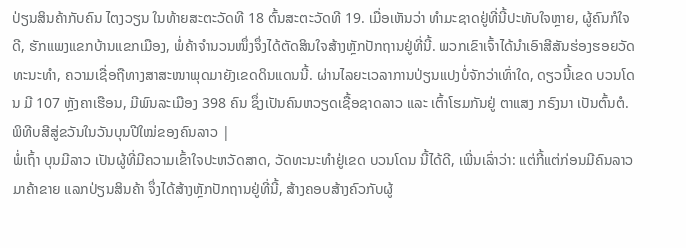ປ່ຽນສິນຄ້າກັບຄົນ ໄຕງວຽນ ໃນທ້າຍສະຕະວັດທີ 18 ຕົ້ນສະຕະວັດທີ 19. ເມື່ອເຫັນວ່າ ທຳມະຊາດຢູ່ທີ່ນີ້ປະທັບໃຈຫຼາຍ, ຜູ້ຄົນກໍໃຈດີ, ຮັກແພງແຂກບ້ານແຂກເມືອງ, ພໍ່ຄ້າຈຳນວນໜຶ່ງຈຶ່ງໄດ້ຕັດສິນໃຈສ້າງຫຼັກປັກຖານຢູ່ທີ່ນີ້. ພວກເຂົາເຈົ້າໄດ້ນຳເອົາສີສັນຮ່ອງຮອຍວັດທະນະທຳ, ຄວາມເຊື່ອຖືທາງສາສະໜາພຸດມາຍັງເຂດດິນແດນນີ້. ຜ່ານໄລຍະເວລາການປ່ຽນແປງບໍ່ຈັກວ່າເທົ່າໃດ, ດຽວນີ້ເຂດ ບວນໂດນ ມີ 107 ຫຼັງຄາເຮືອນ, ມີພົນລະເມືອງ 398 ຄົນ ຊຶ່ງເປັນຄົນຫວຽດເຊື້ອຊາດລາວ ແລະ ເຕົ້າໂຮມກັນຢູ່ ຕາແສງ ກຣົງນາ ເປັນຕົ້ນຕໍ.
ພິທີບສີສູ່ຂວັນໃນວັນບຸນປີໃໝ່ຂອງຄົນລາວ |
ພໍ່ເຖົ້າ ບຸນມີລາວ ເປັນຜູ້ທີ່ມີຄວາມເຂົ້າໃຈປະຫວັດສາດ, ວັດທະນະທຳຢູ່ເຂດ ບວນໂດນ ນີ້ໄດ້ດີ, ເພີ່ນເລົ່າວ່າ: ແຕ່ກີ້ແຕ່ກ່ອນມີຄົນລາວມາຄ້າຂາຍ ແລກປ່ຽນສິນຄ້າ ຈຶ່ງໄດ້ສ້າງຫຼັກປັກຖານຢູ່ທີ່ນີ້, ສ້າງຄອບສ້າງຄົວກັບຜູ້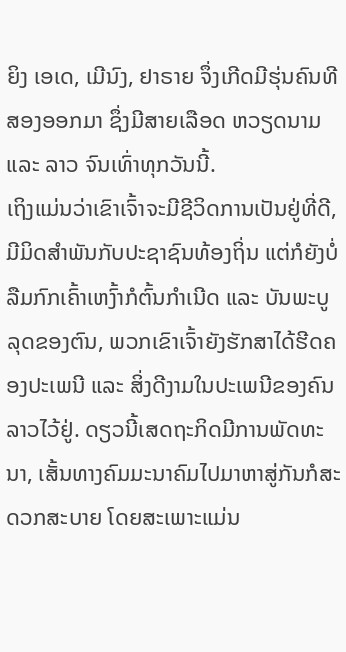ຍິງ ເອເດ, ເມີນົງ, ຢາຣາຍ ຈຶ່ງເກີດມີຮຸ່ນຄົນທີສອງອອກມາ ຊຶ່ງມີສາຍເລືອດ ຫວຽດນາມ ແລະ ລາວ ຈົນເທົ່າທຸກວັນນີ້.
ເຖິງແມ່ນວ່າເຂົາເຈົ້າຈະມີຊີວິດການເປັນຢູ່ທີ່ດີ, ມີມິດສຳພັນກັບປະຊາຊົນທ້ອງຖິ່ນ ແຕ່ກໍຍັງບໍ່ລືມກົກເຄົ້າເຫງົ້າກໍຕົ້ນກຳເນີດ ແລະ ບັນພະບູລຸດຂອງຕົນ, ພວກເຂົາເຈົ້າຍັງຮັກສາໄດ້ຮີດຄອງປະເພນີ ແລະ ສິ່ງດີງາມໃນປະເພນີຂອງຄົນລາວໄວ້ຢູ່. ດຽວນີ້ເສດຖະກິດມີການພັດທະນາ, ເສັ້ນທາງຄົມມະນາຄົມໄປມາຫາສູ່ກັນກໍສະດວກສະບາຍ ໂດຍສະເພາະແມ່ນ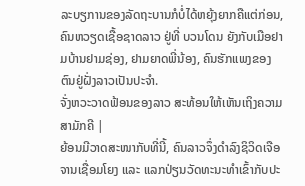ລະບຽການຂອງລັດຖະບານກໍບໍ່ໄດ້ຫຍຸ້ງຍາກຄືແຕ່ກ່ອນ, ຄົນຫວຽດເຊື້ອຊາດລາວ ຢູ່ທີ່ ບວນໂດນ ຍັງກັບເມືອຢາມບ້ານຢາມຊ່ອງ, ຢາມຍາດພີ່ນ້ອງ, ຄົນຮັກແພງຂອງຕົນຢູ່ຝັ່ງລາວເປັນປະຈຳ.
ຈັ່ງຫວະວາດຟ້ອນຂອງລາວ ສະທ້ອນໃຫ້ເຫັນເຖິງຄວາມສາມັກຄີ |
ຍ້ອນມີວາດສະໜາກັບທີ່ນີ້, ຄົນລາວຈຶ່ງດຳລົງຊິວິດເຈືອຈານເຊື່ອມໂຍງ ແລະ ແລກປ່ຽນວັດທະນະທຳເຂົ້າກັບປະ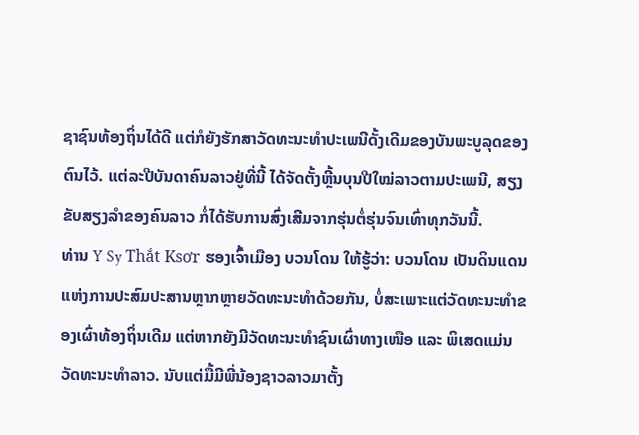ຊາຊົນທ້ອງຖິ່ນໄດ້ດີ ແຕ່ກໍຍັງຮັກສາວັດທະນະທຳປະເພນີດັ້ງເດີມຂອງບັນພະບູລຸດຂອງຕົນໄວ້. ແຕ່ລະປີບັນດາຄົນລາວຢູ່ທີ່ນີ້ ໄດ້ຈັດຕັ້ງຫຼີ້ນບຸນປີໃໝ່ລາວຕາມປະເພນີ, ສຽງຂັບສຽງລຳຂອງຄົນລາວ ກໍ່ໄດ້ຮັບການສົ່ງເສີມຈາກຮຸ່ນຕໍ່ຮຸ່ນຈົນເທົ່າທຸກວັນນີ້.
ທ່ານ Y Sy Thắt Ksơr ຮອງເຈົ້າເມືອງ ບວນໂດນ ໃຫ້ຮູ້ວ່າ: ບວນໂດນ ເປັນດິນແດນແຫ່ງການປະສົມປະສານຫຼາກຫຼາຍວັດທະນະທຳດ້ວຍກັນ, ບໍ່ສະເພາະແຕ່ວັດທະນະທຳຂອງເຜົ່າທ້ອງຖິ່ນເດີມ ແຕ່ຫາກຍັງມີວັດທະນະທຳຊົນເຜົ່າທາງເໜືອ ແລະ ພິເສດແມ່ນວັດທະນະທຳລາວ. ນັບແຕ່ມື້ມີພີ່ນ້ອງຊາວລາວມາຕັ້ງ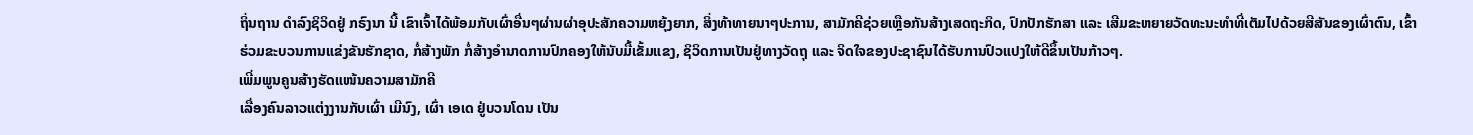ຖິ່ນຖານ ດຳລົງຊິວິດຢູ່ ກຣົງນາ ນີ້ ເຂົາເຈົ້າໄດ້ພ້ອມກັບເຜົ່າອື່ນໆຜ່ານຜ່າອຸປະສັກຄວາມຫຍຸ້ງຍາກ, ສິ່ງທ້າທາຍນາໆປະການ, ສາມັກຄີຊ່ວຍເຫຼືອກັນສ້າງເສດຖະກິດ, ປົກປັກຮັກສາ ແລະ ເສີມຂະຫຍາຍວັດທະນະທຳທີ່ເຕັມໄປດ້ວຍສີສັນຂອງເຜົ່າຕົນ, ເຂົ້າຮ່ວມຂະບວນການແຂ່ງຂັນຮັກຊາດ, ກໍ່ສ້າງພັກ ກໍ່ສ້າງອຳນາດການປົກຄອງໃຫ້ນັບມື້ເຂັ້ມແຂງ, ຊິວິດການເປັນຢູ່ທາງວັດຖຸ ແລະ ຈິດໃຈຂອງປະຊາຊົນໄດ້ຮັບການປົວແປງໃຫ້ດີຂຶ້ນເປັນກ້າວໆ.
ເພີ່ມພູນຄູນສ້າງຮັດແໜ້ນຄວາມສາມັກຄີ
ເລື່ອງຄົນລາວແຕ່ງງານກັບເຜົ່າ ເມີນົງ, ເຜົ່າ ເອເດ ຢູ່ບວນໂດນ ເປັນ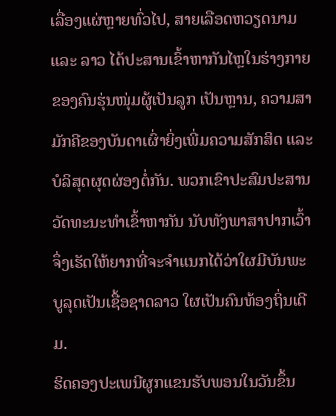ເລື່ອງແຜ່ຫຼາຍທົ່ວໄປ, ສາຍເລືອດຫວຽດນາມ ແລະ ລາວ ໄດ້ປະສານເຂົ້າຫາກັນໄຫຼໃນຮ່າງກາຍຂອງຄົນຮຸ່ນໜຸ່ມຜູ້ເປັນລູກ ເປັນຫຼານ, ຄວາມສາມັກຄີຂອງບັນດາເຜົ່າຍິ່ງເພີ່ມຄວາມສັກສິດ ແລະ ບໍລິສຸດຜຸດຜ່ອງຕໍ່ກັນ. ພວກເຂົາປະສົມປະສານວັດທະນະທຳເຂົ້າຫາກັນ ນັບທັງພາສາປາກເວົ້າ ຈຶ່ງເຮັດໃຫ້ຍາກທີ່ຈະຈຳແນກໄດ້ວ່າໃຜມີບັນພະບູລຸດເປັນເຊື້ອຊາດລາວ ໃຜເປັນຄົນທ້ອງຖິ່ນເດີມ.
ຮິດຄອງປະເພນີຜູກແຂນຮັບພອນໃນວັນຂຶ້ນ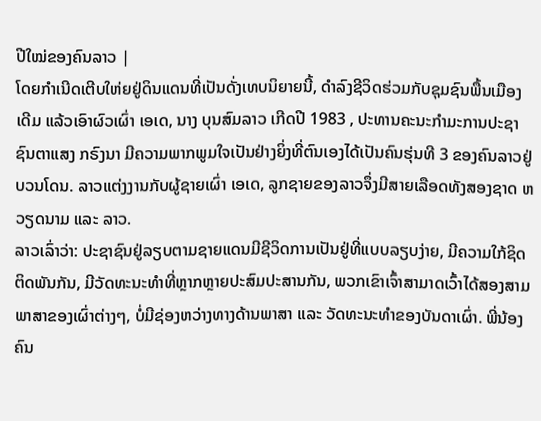ປີໃໝ່ຂອງຄົນລາວ |
ໂດຍກຳເນີດເຕີບໃຫ່ຍຢູ່ດິນແດນທີ່ເປັນດັ່ງເທບນິຍາຍນີ້, ດຳລົງຊີວິດຮ່ວມກັບຊຸມຊົນພື້ນເມືອງເດີມ ແລ້ວເອົາຜົວເຜົ່າ ເອເດ, ນາງ ບຸນສົມລາວ ເກີດປີ 1983 , ປະທານຄະນະກຳມະການປະຊາຊົນຕາແສງ ກຣົງນາ ມີຄວາມພາກພູມໃຈເປັນຢ່າງຍິ່ງທີ່ຕົນເອງໄດ້ເປັນຄົນຮຸ່ນທີ 3 ຂອງຄົນລາວຢູ່ ບວນໂດນ. ລາວແຕ່ງງານກັບຜູ້ຊາຍເຜົ່າ ເອເດ, ລູກຊາຍຂອງລາວຈຶ່ງມີສາຍເລືອດທັງສອງຊາດ ຫວຽດນາມ ແລະ ລາວ.
ລາວເລົ່າວ່າ: ປະຊາຊົນຢູ່ລຽບຕາມຊາຍແດນມີຊີວິດການເປັນຢູ່ທີ່ແບບລຽບງ່າຍ, ມີຄວາມໃກ້ຊິດຕິດພັນກັນ, ມີວັດທະນະທຳທີ່ຫຼາກຫຼາຍປະສົມປະສານກັນ, ພວກເຂົາເຈົ້າສາມາດເວົ້າໄດ້ສອງສາມພາສາຂອງເຜົ່າຕ່າງໆ, ບໍ່ມີຊ່ອງຫວ່າງທາງດ້ານພາສາ ແລະ ວັດທະນະທຳຂອງບັນດາເຜົ່າ. ພີ່ນ້ອງຄົນ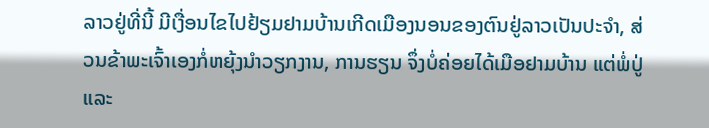ລາວຢູ່ທີ່ນີ້ ມີເງື່ອນໄຂໄປຢ້ຽມຢາມບ້ານເກີດເມືອງນອນຂອງຕົນຢູ່ລາວເປັນປະຈຳ, ສ່ວນຂ້າພະເຈົ້າເອງກໍ່ຫຍຸ້ງນຳວຽກງານ, ການຮຽນ ຈຶ່ງບໍ່ຄ່ອຍໄດ້ເມືອຢາມບ້ານ ແຕ່ພໍ່ປູ່ ແລະ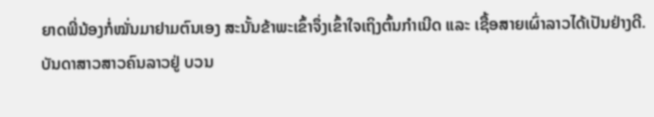ຍາດພີ່ນ້ອງກໍ່ໝັ່ນມາຢາມຕົນເອງ ສະນັ້ນຂ້າພະເຂົ້າຈຶ່ງເຂົ້າໃຈເຖິງຕົ້ນກຳເນີດ ແລະ ເຊື້ອສາຍເຜົ່າລາວໄດ້ເປັນຢ່າງດີ.
ບັນດາສາວສາວຄົນລາວຢູ່ ບວນ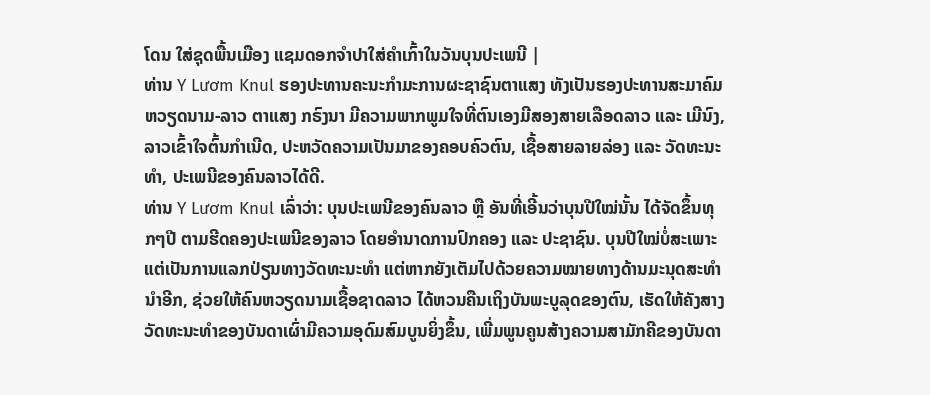ໂດນ ໃສ່ຊຸດພື້ນເມືອງ ແຊມດອກຈຳປາໃສ່ຄຳເກົ້າໃນວັນບຸນປະເພນີ |
ທ່ານ Y Lươm Knul ຮອງປະທານຄະນະກຳມະການຜະຊາຊົນຕາແສງ ທັງເປັນຮອງປະທານສະມາຄົມ ຫວຽດນາມ-ລາວ ຕາແສງ ກຣົງນາ ມີຄວາມພາກພູມໃຈທີ່ຕົນເອງມີສອງສາຍເລືອດລາວ ແລະ ເມີນົງ, ລາວເຂົ້າໃຈຕົ້ນກຳເນີດ, ປະຫວັດຄວາມເປັນມາຂອງຄອບຄົວຕົນ, ເຊື້ອສາຍລາຍລ່ອງ ແລະ ວັດທະນະທຳ, ປະເພນີຂອງຄົນລາວໄດ້ດີ.
ທ່ານ Y Lươm Knul ເລົ່າວ່າ: ບຸນປະເພນີຂອງຄົນລາວ ຫຼື ອັນທີ່ເອີ້ນວ່າບຸນປີໃໝ່ນັ້ນ ໄດ້ຈັດຂຶ້ນທຸກໆປີ ຕາມຮີດຄອງປະເພນີຂອງລາວ ໂດຍອຳນາດການປົກຄອງ ແລະ ປະຊາຊົນ. ບຸນປີໃໝ່ບໍ່ສະເພາະແຕ່ເປັນການແລກປ່ຽນທາງວັດທະນະທຳ ແຕ່ຫາກຍັງເຕັມໄປດ້ວຍຄວາມໝາຍທາງດ້ານມະນຸດສະທຳນຳອີກ, ຊ່ວຍໃຫ້ຄົນຫວຽດນາມເຊື້ອຊາດລາວ ໄດ້ຫວນຄືນເຖິງບັນພະບູລຸດຂອງຕົນ, ເຮັດໃຫ້ຄັງສາງວັດທະນະທຳຂອງບັນດາເຜົ່າມີຄວາມອຸດົມສົມບູນຍິ່ງຂຶ້ນ, ເພີ່ມພູນຄູນສ້າງຄວາມສາມັກຄີຂອງບັນດາ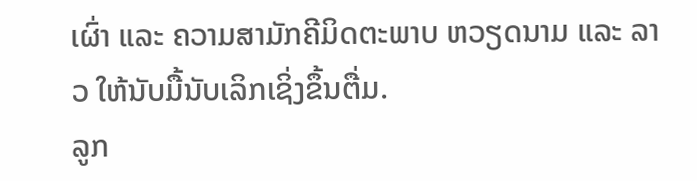ເຜົ່າ ແລະ ຄວາມສາມັກຄີມິດຕະພາບ ຫວຽດນາມ ແລະ ລາວ ໃຫ້ນັບມື້ນັບເລິກເຊິ່ງຂຶ້ນຕື່ມ.
ລູກ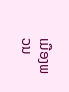ເມືອງພວນ